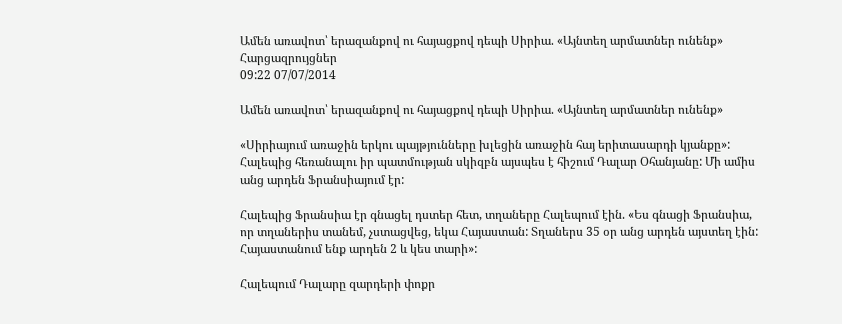Ամեն առավոտ՝ երազանքով ու հայացքով դեպի Սիրիա. «Այնտեղ արմատներ ունենք»
Հարցազրույցներ
09:22 07/07/2014

Ամեն առավոտ՝ երազանքով ու հայացքով դեպի Սիրիա. «Այնտեղ արմատներ ունենք»

«Սիրիայում առաջին երկու պայթյունները խլեցին առաջին հայ երիտասարդի կյանքը»: Հալեպից հեռանալու իր պատմության սկիզբն այսպես է հիշում Դալար Օհանյանը: Մի ամիս անց արդեն Ֆրանսիայում էր:

Հալեպից Ֆրանսիա էր գնացել դստեր հետ, տղաները Հալեպում էին. «Ես գնացի Ֆրանսիա, որ տղաներիս տանեմ, չստացվեց, եկա Հայաստան: Տղաներս 35 օր անց արդեն այստեղ էին: Հայաստանում ենք արդեն 2 և կես տարի»:

Հալեպում Դալարը զարդերի փոքր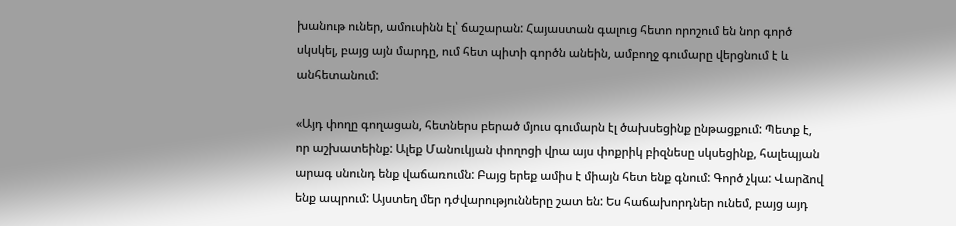խանութ ուներ, ամուսինն էլ՝ ճաշարան: Հայաստան գալուց հետո որոշում են նոր գործ սկսկել, բայց այն մարդը, ում հետ պիտի գործն անեին, ամբողջ գումարը վերցնում է և անհետանում:

«Այդ փողը գողացան, հետներս բերած մյուս գումարն էլ ծախսեցինք ընթացքում: Պետք է, որ աշխատեինք: Ալեք Մանուկյան փողոցի վրա այս փոքրիկ բիզնեսը սկսեցինք, հալեպյան արագ սնունդ ենք վաճառումն: Բայց երեք ամիս է միայն հետ ենք գնում: Գործ չկա: Վարձով ենք ապրում: Այստեղ մեր դժվարությունները շատ են: Ես հաճախորդներ ունեմ, բայց այդ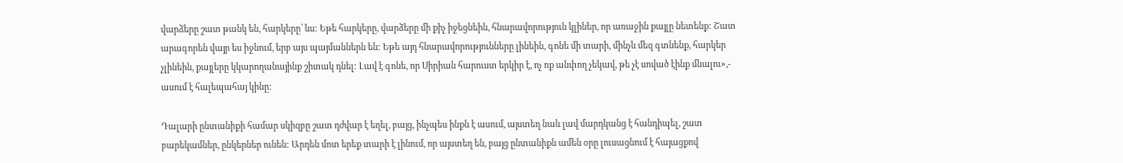վարձերը շատ թանկ են, հարկերը՝ ևս: Եթե հարկերը, վարձերը մի քիչ իջեցնեին, հնարավորություն կլիներ, որ առաջին քայլը նետենք: Շատ արագորեն վայր ես իջնում, երբ այս պայմաններն են: Եթե այդ հնարավորությունները լինեին, գոնե մի տարի, մինչև մեզ գտնենք, հարկեր չլինեին, քայլերը կկարողանայինք շիտակ դնել: Լավ է գոնե, որ Սիրիան հարուստ երկիր է, ոչ ոք անփող չեկավ, թե չէ սոված էինք մնալու»,- ասում է հալեպահայ կինը:

Դալարի ընտանիքի համար սկիզբը շատ դժվար է եղել, բայց, ինչպես ինքն է ասում, այստեղ նաև լավ մարդկանց է հանդիպել, շատ բարեկամներ, ընկերներ ունեն: Արդեն մոտ երեք տարի է լինում, որ այստեղ են, բայց ընտանիքն ամեն օրը լուսացնում է հայացքով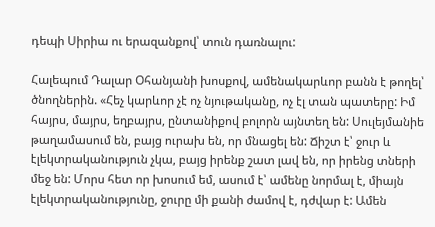դեպի Սիրիա ու երազանքով՝ տուն դառնալու:

Հալեպում Դալար Օհանյանի խոսքով, ամենակարևոր բանն է թողել՝ ծնողներին. «Հեչ կարևոր չէ ոչ նյութականը, ոչ էլ տան պատերը: Իմ հայրս, մայրս, եղբայրս, ընտանիքով բոլորն այնտեղ են: Սուլեյմանիե թաղամասում են, բայց ուրախ են, որ մնացել են: Ճիշտ է՝ ջուր և էլեկտրականություն չկա, բայց իրենք շատ լավ են, որ իրենց տների մեջ են: Մորս հետ որ խոսում եմ, ասում է՝ ամենը նորմալ է, միայն էլեկտրականությունը, ջուրը մի քանի ժամով է, դժվար է: Ամեն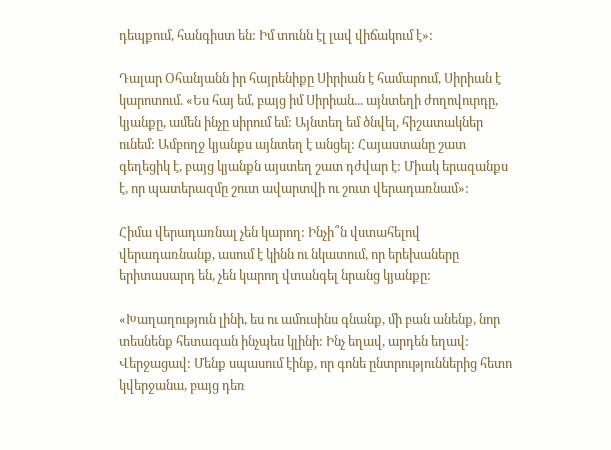դեպքում, հանգիստ են: Իմ տունն էլ լավ վիճակում է»:

Դալար Օհանյանն իր հայրենիքը Սիրիան է համարում, Սիրիան է կարոտում. «Ես հայ եմ, բայց իմ Սիրիան... այնտեղի ժողովուրդը, կյանքը, ամեն ինչը սիրում եմ: Այնտեղ եմ ծնվել, հիշատակներ ունեմ: Ամբողջ կյանքս այնտեղ է անցել: Հայաստանը շատ գեղեցիկ է, բայց կյանքն այստեղ շատ դժվար է: Միակ երազանքս է, որ պատերազմը շուտ ավարտվի ու շուտ վերադառնամ»:

Հիմա վերադառնալ չեն կարող: Ինչի՞ն վստահելով վերադառնանք, ասում է կինն ու նկատում, որ երեխաները երիտասարդ են, չեն կարող վտանգել նրանց կյանքը:

«Խաղաղություն լինի, ես ու ամուսինս գնանք, մի բան անենք, նոր տեսնենք հետագան ինչպես կլինի: Ինչ եղավ, արդեն եղավ: Վերջացավ: Մենք սպասում էինք, որ գոնե ընտրություններից հետո կվերջանա, բայց դեռ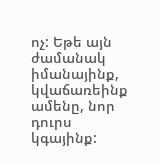ոչ: Եթե այն ժամանակ իմանայինք, կվաճառեինք ամենը, նոր դուրս կգայինք: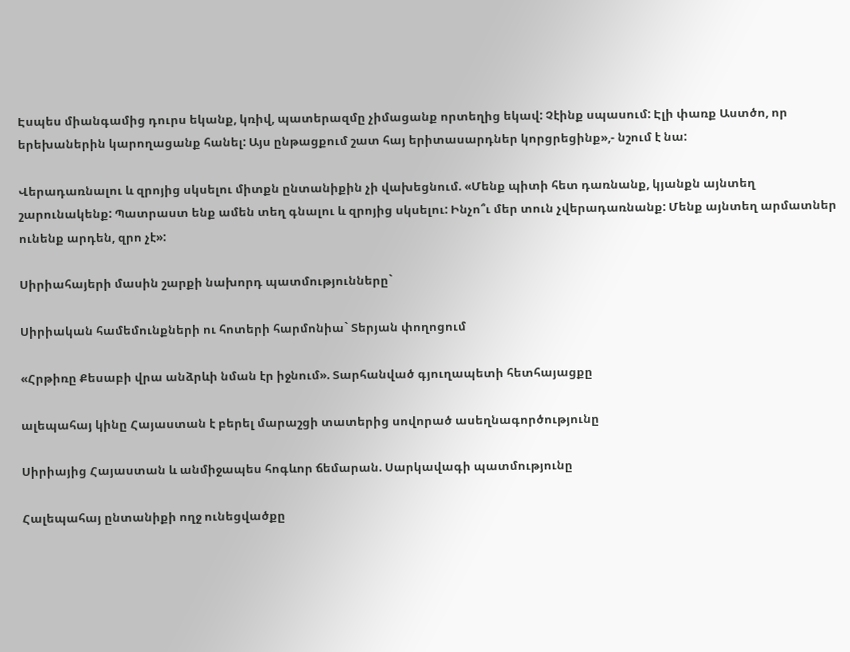Էսպես միանգամից դուրս եկանք, կռիվ, պատերազմը չիմացանք որտեղից եկավ: Չէինք սպասում: Էլի փառք Աստծո, որ երեխաներին կարողացանք հանել: Այս ընթացքում շատ հայ երիտասարդներ կորցրեցինք»,- նշում է նա:

Վերադառնալու և զրոյից սկսելու միտքն ընտանիքին չի վախեցնում. «Մենք պիտի հետ դառնանք, կյանքն այնտեղ շարունակենք: Պատրաստ ենք ամեն տեղ գնալու և զրոյից սկսելու: Ինչո՞ւ մեր տուն չվերադառնանք: Մենք այնտեղ արմատներ ունենք արդեն, զրո չէ»:

Սիրիահայերի մասին շարքի նախորդ պատմությունները`

Սիրիական համեմունքների ու հոտերի հարմոնիա` Տերյան փողոցում

«Հրթիռը Քեսաբի վրա անձրևի նման էր իջնում». Տարհանված գյուղապետի հետհայացքը

ալեպահայ կինը Հայաստան է բերել մարաշցի տատերից սովորած ասեղնագործությունը

Սիրիայից Հայաստան և անմիջապես հոգևոր ճեմարան. Սարկավագի պատմությունը

Հալեպահայ ընտանիքի ողջ ունեցվածքը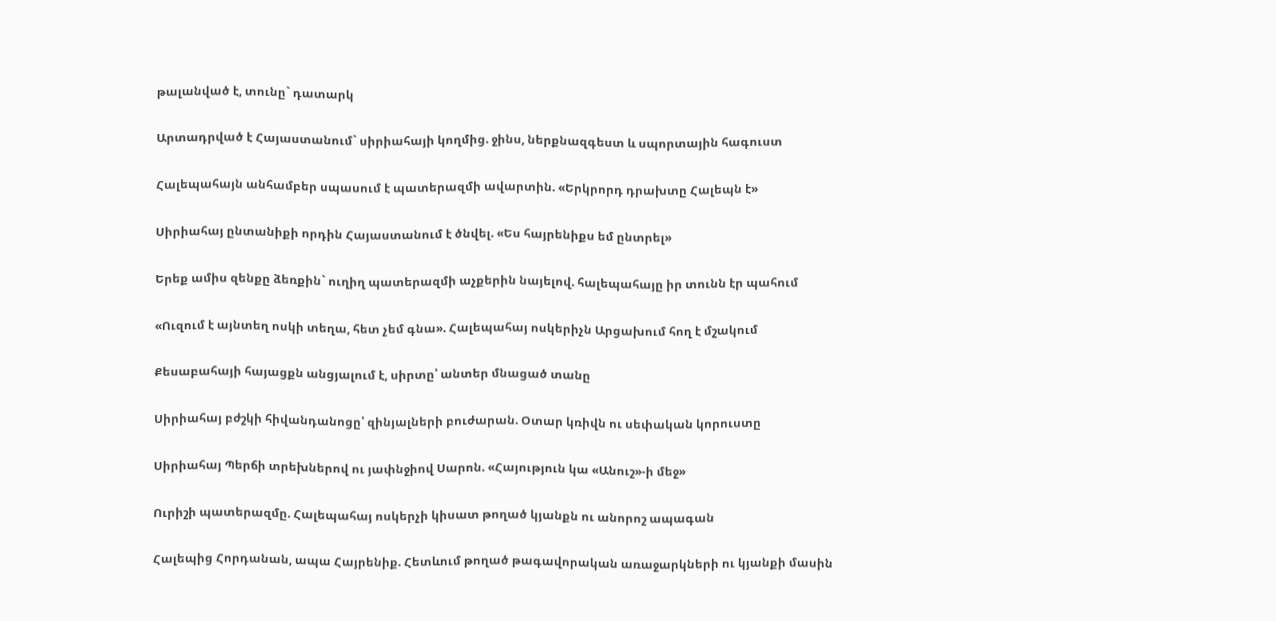թալանված է, տունը` դատարկ

Արտադրված է Հայաստանում` սիրիահայի կողմից. ջինս, ներքնազգեստ և սպորտային հագուստ

Հալեպահայն անհամբեր սպասում է պատերազմի ավարտին. «Երկրորդ դրախտը Հալեպն է»

Սիրիահայ ընտանիքի որդին Հայաստանում է ծնվել. «Ես հայրենիքս եմ ընտրել»

Երեք ամիս զենքը ձեռքին` ուղիղ պատերազմի աչքերին նայելով. հալեպահայը իր տունն էր պահում

«Ուզում է այնտեղ ոսկի տեղա, հետ չեմ գնա». Հալեպահայ ոսկերիչն Արցախում հող է մշակում

Քեսաբահայի հայացքն անցյալում է, սիրտը՝ անտեր մնացած տանը

Սիրիահայ բժշկի հիվանդանոցը՝ զինյալների բուժարան. Օտար կռիվն ու սեփական կորուստը

Սիրիահայ Պերճի տրեխներով ու յափնջիով Սարոն. «Հայություն կա «Անուշ»-ի մեջ»

Ուրիշի պատերազմը. Հալեպահայ ոսկերչի կիսատ թողած կյանքն ու անորոշ ապագան

Հալեպից Հորդանան, ապա Հայրենիք. Հետևում թողած թագավորական առաջարկների ու կյանքի մասին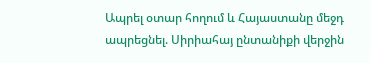Ապրել օտար հողում և Հայաստանը մեջդ ապրեցնել. Սիրիահայ ընտանիքի վերջին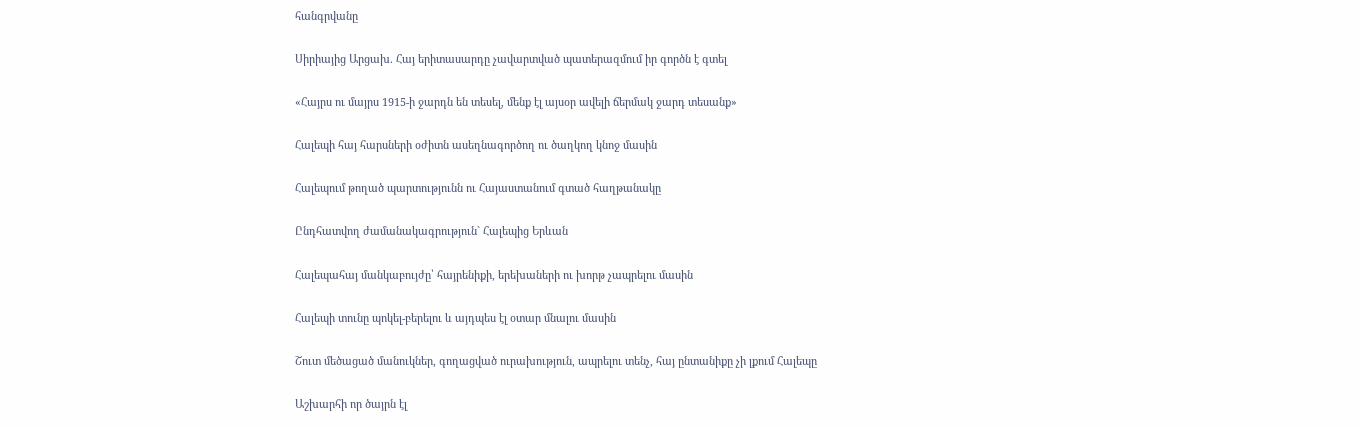հանգրվանը

Սիրիայից Արցախ. Հայ երիտասարդը չավարտված պատերազմում իր գործն է գտել

«Հայրս ու մայրս 1915-ի ջարդն են տեսել, մենք էլ այսօր ավելի ճերմակ ջարդ տեսանք»

Հալեպի հայ հարսների օժիտն ասեղնագործող ու ծաղկող կնոջ մասին

Հալեպում թողած պարտությունն ու Հայաստանում գտած հաղթանակը

Ընդհատվող ժամանակագրություն` Հալեպից Երևան

Հալեպահայ մանկաբույժը՝ հայրենիքի, երեխաների ու խորթ չապրելու մասին

Հալեպի տունը պոկել-բերելու և այդպես էլ օտար մնալու մասին

Շուտ մեծացած մանուկներ, գողացված ուրախություն, ապրելու տենչ, հայ ընտանիքը չի լքում Հալեպը

Աշխարհի որ ծայրն էլ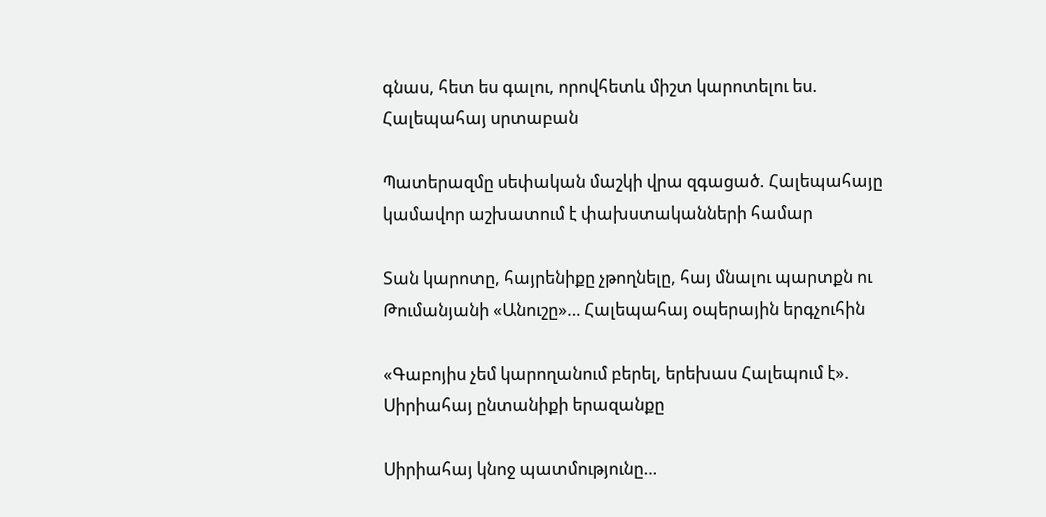գնաս, հետ ես գալու, որովհետև միշտ կարոտելու ես. Հալեպահայ սրտաբան

Պատերազմը սեփական մաշկի վրա զգացած. Հալեպահայը կամավոր աշխատում է փախստականների համար

Տան կարոտը, հայրենիքը չթողնելը, հայ մնալու պարտքն ու Թումանյանի «Անուշը»… Հալեպահայ օպերային երգչուհին

«Գաբոյիս չեմ կարողանում բերել, երեխաս Հալեպում է». Սիրիահայ ընտանիքի երազանքը

Սիրիահայ կնոջ պատմությունը…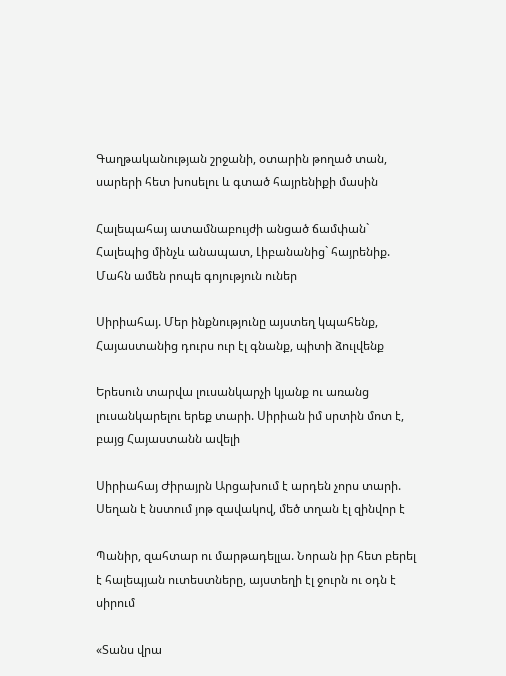Գաղթականության շրջանի, օտարին թողած տան, սարերի հետ խոսելու և գտած հայրենիքի մասին

Հալեպահայ ատամնաբույժի անցած ճամփան` Հալեպից մինչև անապատ, Լիբանանից` հայրենիք. Մահն ամեն րոպե գոյություն ուներ

Սիրիահայ. Մեր ինքնությունը այստեղ կպահենք, Հայաստանից դուրս ուր էլ գնանք, պիտի ձուլվենք

Երեսուն տարվա լուսանկարչի կյանք ու առանց լուսանկարելու երեք տարի. Սիրիան իմ սրտին մոտ է, բայց Հայաստանն ավելի

Սիրիահայ Ժիրայրն Արցախում է արդեն չորս տարի. Սեղան է նստում յոթ զավակով, մեծ տղան էլ զինվոր է

Պանիր, զահտար ու մարթադելլա. Նորան իր հետ բերել է հալեպյան ուտեստները, այստեղի էլ ջուրն ու օդն է սիրում

«Տանս վրա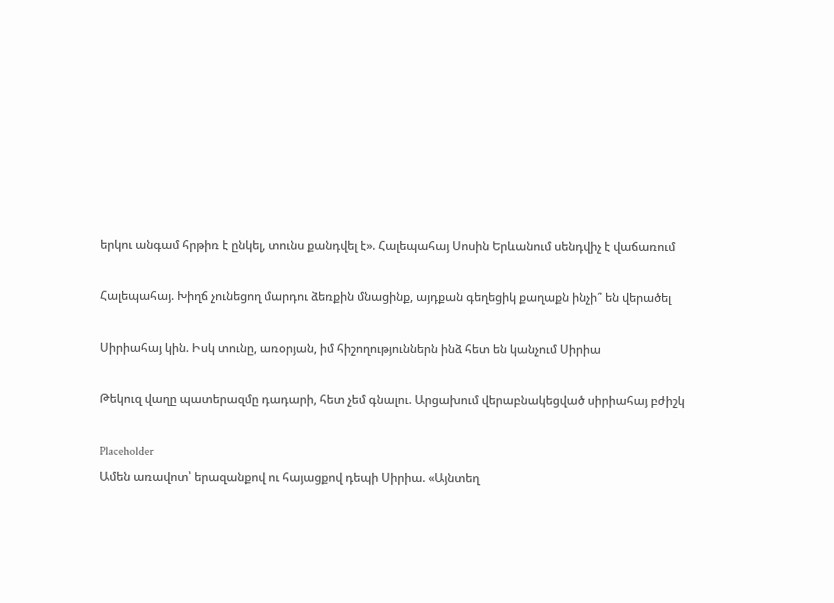երկու անգամ հրթիռ է ընկել, տունս քանդվել է». Հալեպահայ Սոսին Երևանում սենդվիչ է վաճառում

Հալեպահայ. Խիղճ չունեցող մարդու ձեռքին մնացինք, այդքան գեղեցիկ քաղաքն ինչի՞ են վերածել

Սիրիահայ կին. Իսկ տունը, առօրյան, իմ հիշողություններն ինձ հետ են կանչում Սիրիա

Թեկուզ վաղը պատերազմը դադարի, հետ չեմ գնալու. Արցախում վերաբնակեցված սիրիահայ բժիշկ

Placeholder
Ամեն առավոտ՝ երազանքով ու հայացքով դեպի Սիրիա. «Այնտեղ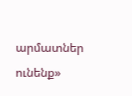արմատներ ունենք»